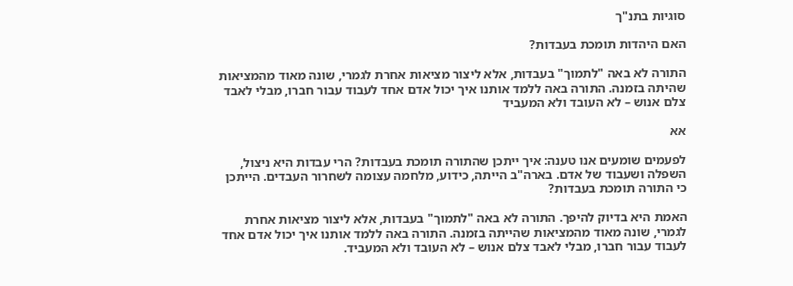סוגיות בתנ"ך

האם היהדות תומכת בעבדות?

התורה לא באה "לתמוך" בעבדות, אלא ליצור מציאות אחרת לגמרי, שונה מאוד מהמציאות שהיתה בזמנה. התורה באה ללמד אותנו איך יכול אדם אחד לעבוד עבור חברו, מבלי לאבד צלם אנוש – לא העובד ולא המעביד

אא

לפעמים שומעים אנו טענה: איך ייתכן שהתורה תומכת בעבדות? הרי עבדות היא ניצול, השפלה ושעבוד של אדם. בארה"ב הייתה, כידוע, מלחמה עצומה לשחרור העבדים. הייתכן כי התורה תומכת בעבדות?

האמת היא בדיוק להיפך. התורה לא באה "לתמוך" בעבדות, אלא ליצור מציאות אחרת לגמרי, שונה מאוד מהמציאות שהייתה בזמנה. התורה באה ללמד אותנו איך יכול אדם אחד לעבוד עבור חברו, מבלי לאבד צלם אנוש – לא העובד ולא המעביד.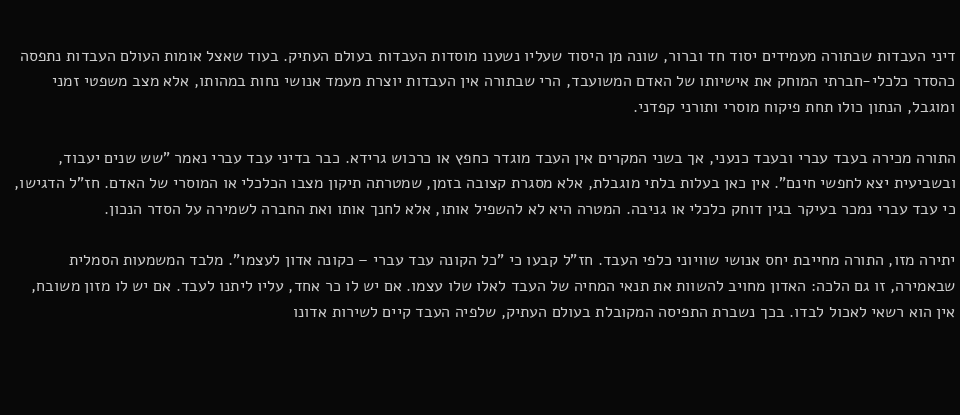דיני העבדות שבתורה מעמידים יסוד חד וברור, שונה מן היסוד שעליו נשענו מוסדות העבדות בעולם העתיק. בעוד שאצל אומות העולם העבדות נתפסה כהסדר כלכלי-חברתי המוחק את אישיותו של האדם המשועבד, הרי שבתורה אין העבדות יוצרת מעמד אנושי נחות במהותו, אלא מצב משפטי זמני ומוגבל, הנתון כולו תחת פיקוח מוסרי ותורני קפדני.

התורה מכירה בעבד עברי ובעבד כנעני, אך בשני המקרים אין העבד מוגדר כחפץ או כרכוש גרידא. כבר בדיני עבד עברי נאמר "שש שנים יעבוד, ובשביעית יצא לחפשי חינם". אין כאן בעלות בלתי מוגבלת, אלא מסגרת קצובה בזמן, שמטרתה תיקון מצבו הכלכלי או המוסרי של האדם. חז"ל הדגישו, כי עבד עברי נמכר בעיקר בגין דוחק כלכלי או גניבה. המטרה היא לא להשפיל אותו, אלא לחנך אותו ואת החברה לשמירה על הסדר הנכון.

יתירה מזו, התורה מחייבת יחס אנושי שוויוני כלפי העבד. חז"ל קבעו כי "כל הקונה עבד עברי – כקונה אדון לעצמו". מלבד המשמעות הסמלית שבאמירה, זו גם הלכה: האדון מחויב להשוות את תנאי המחיה של העבד לאלו שלו עצמו. אם יש לו כר אחד, עליו ליתנו לעבד. אם יש לו מזון משובח, אין הוא רשאי לאכול לבדו. בכך נשברת התפיסה המקובלת בעולם העתיק, שלפיה העבד קיים לשירות אדונו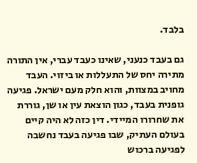בלבד.

גם בעבד כנעני, שאינו כעבד עברי, אין התורה מתירה יחס של התעללות או ביזוי. העבד מחויב במצוות, והוא חלק מעם ישראל. פגיעה גופנית בעבד, כגון הוצאת עין או שן, גוררת את שחרורו המיידי. דין כזה לא היה קיים בעולם העתיק, שבו פגיעה בעבד נחשבה לפגיעה ברכוש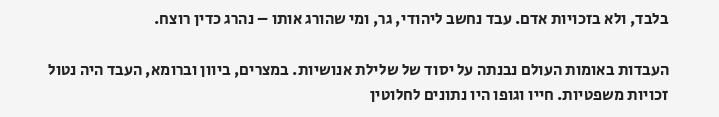בלבד, ולא בזכויות אדם. עבד נחשב ליהודי, גר, ומי שהורג אותו – נהרג כדין רוצח.

העבדות באומות העולם נבנתה על יסוד של שלילת אנושיות. במצרים, ביוון וברומא, העבד היה נטול זכויות משפטיות. חייו וגופו היו נתונים לחלוטין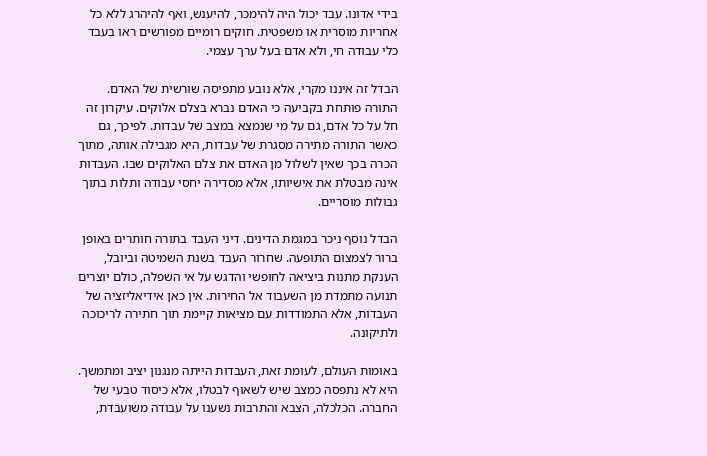בידי אדונו. עבד יכול היה להימכר, להיענש, ואף להיהרג ללא כל אחריות מוסרית או משפטית. חוקים רומיים מפורשים ראו בעבד כלי עבודה חי, ולא אדם בעל ערך עצמי.

הבדל זה איננו מקרי, אלא נובע מתפיסה שורשית של האדם. התורה פותחת בקביעה כי האדם נברא בצלם אלוקים. עיקרון זה חל על כל אדם, גם על מי שנמצא במצב של עבדות. לפיכך, גם כאשר התורה מתירה מסגרת של עבדות, היא מגבילה אותה, מתוך הכרה בכך שאין לשלול מן האדם את צלם האלוקים שבו. העבדות אינה מבטלת את אישיותו, אלא מסדירה יחסי עבודה ותלות בתוך גבולות מוסריים.

הבדל נוסף ניכר במגמת הדינים. דיני העבד בתורה חותרים באופן ברור לצמצום התופעה. שחרור העבד בשנת השמיטה וביובל, הענקת מתנות ביציאה לחופשי והדגש על אי השפלה, כולם יוצרים תנועה מתמדת מן השעבוד אל החירות. אין כאן אידיאליזציה של העבדות, אלא התמודדות עם מציאות קיימת תוך חתירה לריכוכה ולתיקונה.

באומות העולם, לעומת זאת, העבדות הייתה מנגנון יציב ומתמשך. היא לא נתפסה כמצב שיש לשאוף לבטלו, אלא כיסוד טבעי של החברה. הכלכלה, הצבא והתרבות נשענו על עבודה משועבדת,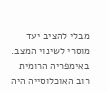מבלי להציב יעד מוסרי לשינוי המצב. באימפריה הרומית רוב האוכלוסייה היה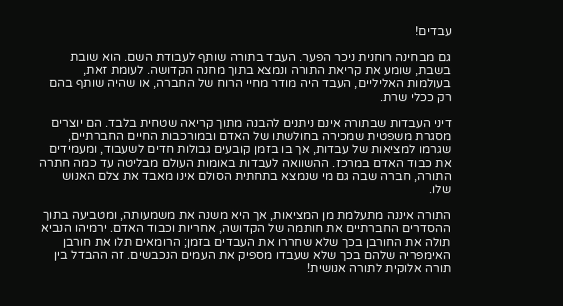עבדים!

גם מבחינה רוחנית ניכר הפער. העבד בתורה שותף לעבודת השם. הוא שובת בשבת, שומע את קריאת התורה ונמצא בתוך מחנה הקדושה. לעומת זאת, בעולמות האליליים, העבד היה מודר מחיי הרוח של החברה, או שהיה שותף בהם רק ככלי שרת.

דיני העבדות שבתורה אינם ניתנים להבנה מתוך קריאה שטחית בלבד. הם יוצרים מסגרת משפטית שמכירה בחולשתו של האדם ובמורכבות החיים החברתיים, שגרמו למציאות של עבדות, אך בו בזמן קובעים גבולות חדים לשעבוד, ומעמידים את כבוד האדם במרכז. ההשוואה לעבדות באומות העולם מבליטה עד כמה חתרה התורה, חברה שבה גם מי שנמצא בתחתית הסולם אינו מאבד את צלם האנוש שלו.

התורה איננה מתעלמת מן המציאות, אך היא משנה את משמעותה, ומטביעה בתוך ההסדרים החברתיים את חותמה של הקדושה, אחריות וכבוד האדם. ירמיהו הנביא תולה את החורבן בכך שלא שחררו את העבדים בזמן; הרומאים תלו את חורבן האימפריה שלהם בכך שלא שעבדו מספיק את העמים הנכבשים. זה ההבדל בין תורה אלוקית לתורה אנושית!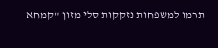תרמו למשפחות נזקקות סלי מזון "קמחא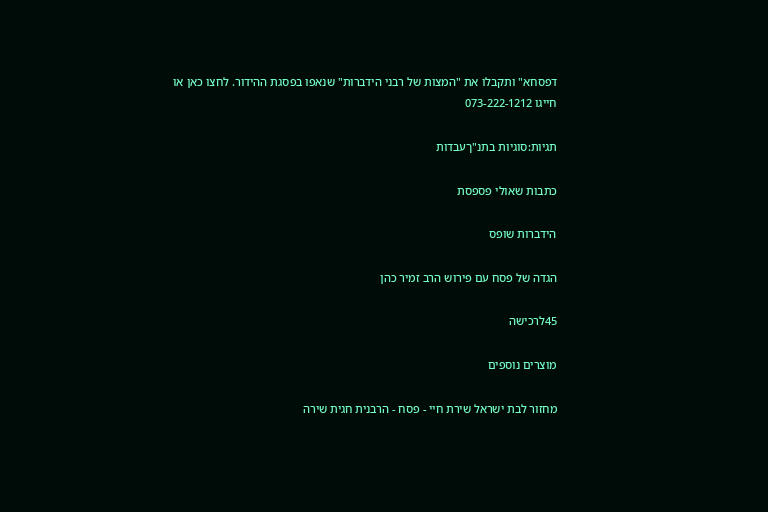דפסחא" ותקבלו את "המצות של רבני הידברות" שנאפו בפסגת ההידור. לחצו כאן או חייגו 073-222-1212

תגיות:סוגיות בתנ"ךעבדות

כתבות שאולי פספסת

הידברות שופס

הגדה של פסח עם פירוש הרב זמיר כהן

45לרכישה

מוצרים נוספים

מחזור לבת ישראל שירת חיי - פסח - הרבנית חגית שירה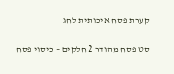קערת פסח איכותית לחג

סט פסח מהודר 2 חלקים – כיסוי פסח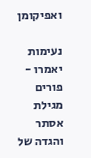ואפיקומן

נעימות יאמרו - פורים מגילת אסתר והגדה של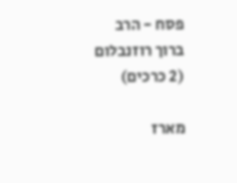פסח - הרב ברוך רוזנבלום (2 כרכים)

מארז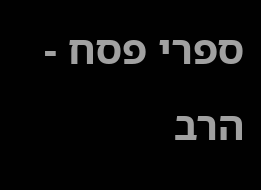ספרי פסח - הרב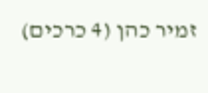זמיר כהן (4 כרכים)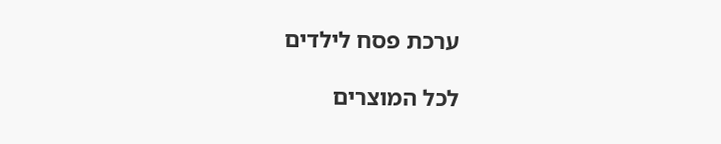ערכת פסח לילדים

לכל המוצרים